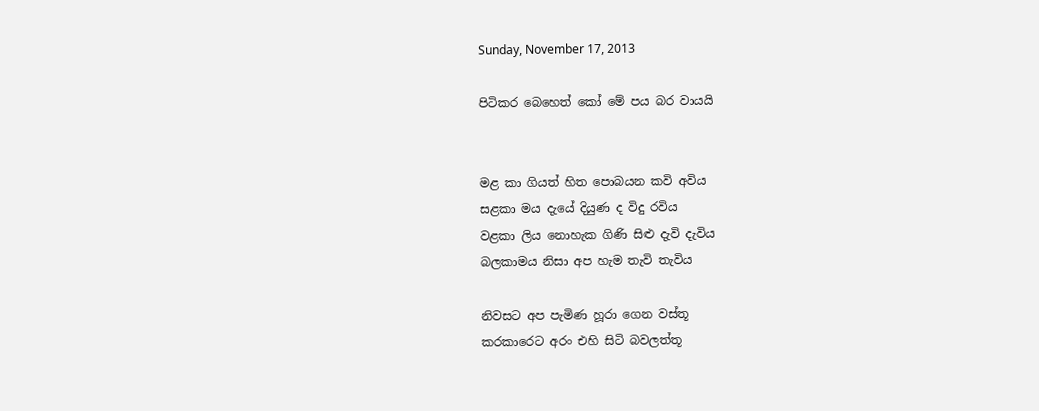Sunday, November 17, 2013

පිටිකර බෙහෙත් කෝ මේ පය බර වායයි


මළ කා ගියත් හිත පොබයන කවි අවිය
සළකා මය දැයේ දියුණ ද විදු රවිය
වළකා ලිය නොහැක ගිණි සිළු දැවි දැවිය
බලකාමය නිසා අප හැම තැවි තැවිය

නිවසට අප පැමිණ හූරා ගෙන වස්තූ
කරකාරෙට අරං එහි සිටි බවලත්තූ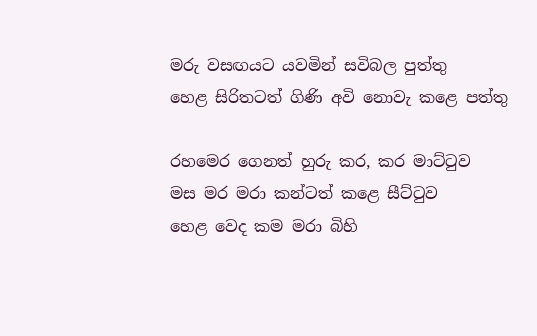මරු වසඟයට යවමින් සවිබල පුත්තු
හෙළ සිරිතටත් ගිණි අවි නොවැ කළෙ පත්තු

රහමෙර ගෙනත් හුරු කර, කර මාට්ටුව
මස මර මරා කන්ටත් කළෙ සීට්ටුව
හෙළ වෙද කම මරා බිහි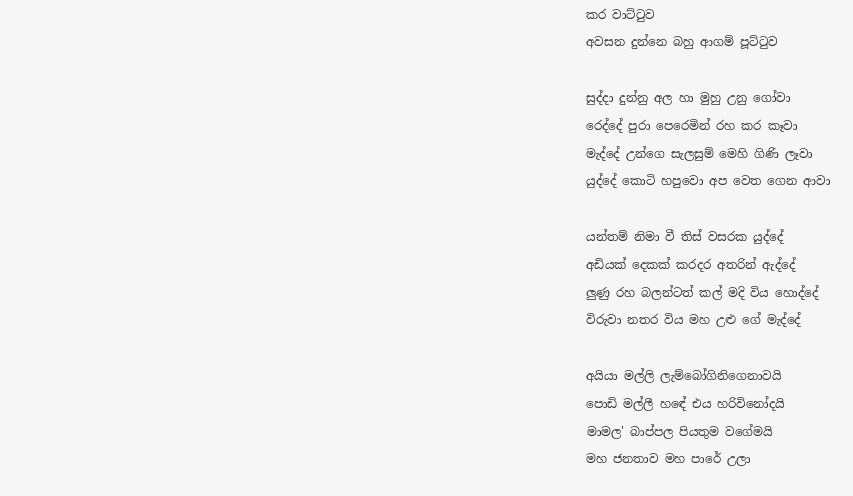කර වාට්ටුව
අවසන දුන්නෙ බහු ආගම් පූට්ටුව

සුද්දා දුන්නු අල හා මුහු උනු ගෝවා
රෙද්දේ පුරා පෙරෙමින් රහ කර කෑවා
මැද්දේ උන්ගෙ සැලසුම් මෙහි ගිණි ලෑවා
යුද්දේ කොටි හපුවො අප වෙත ගෙන ආවා

යන්තම් නිමා වී තිස් වසරක යුද්දේ
අඩියක් දෙකක් කරදර අතරින් ඇද්දේ
ලුණු රහ බලන්ටත් කල් මදි විය හොද්දේ
විරුවා නතර විය මහ උළු ගේ මැද්දේ

අයියා මල්ලි ලැම්බෝගිනිගෙනාවයි
පොඩි මල්ලී හඳේ එය හරිවිනෝදයි
මාමල' බාප්පල පියතුම වගේමයි
මහ ජනතාව මහ පාරේ උලා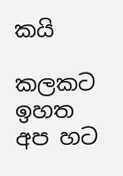කයි

කලකට ඉහත අප හට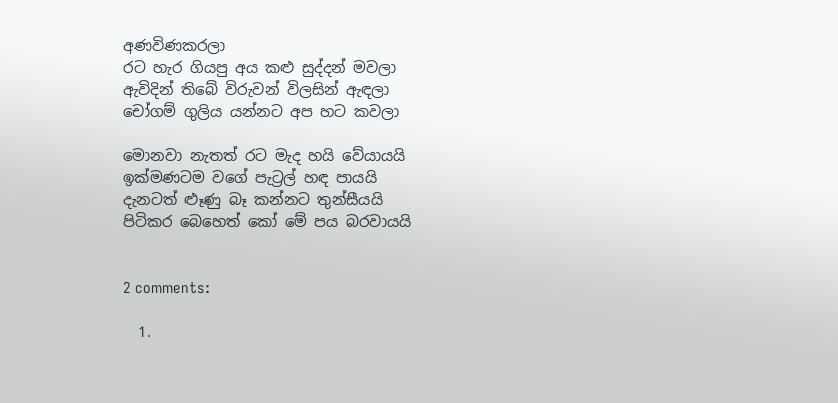අණවිණකරලා
රට හැර ගියපු අය කළු සුද්දන් මවලා
ඇවිදින් තිබේ විරුවන් විලසින් ඇඳලා
චෝගම් ගුලිය යන්නට අප හට කවලා

මොනවා නැතත් රට මැද හයි වේයායයි
ඉක්මණටම වගේ පැට්‍රල් හඳ පායයි
දැනටත් ළූණු බෑ කන්නට තුන්සීයයි
පිටිකර බෙහෙත් කෝ මේ පය බරවායයි


2 comments:

  1.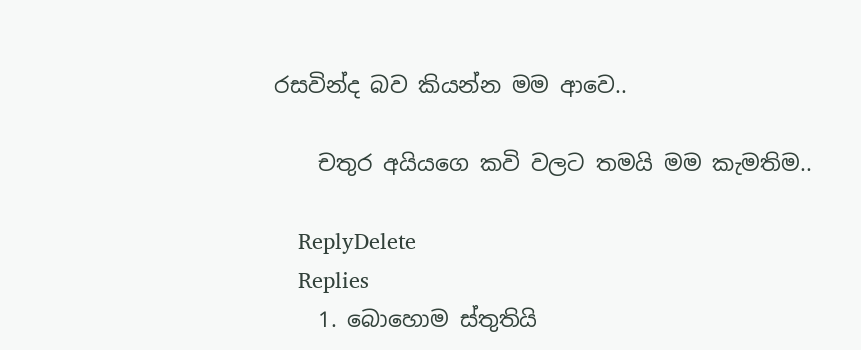රසවින්ද බව කියන්න මම ආවෙ..

    චතුර අයියගෙ කවි වලට තමයි මම කැමතිම..

    ReplyDelete
    Replies
    1. බොහොම ස්තුතියි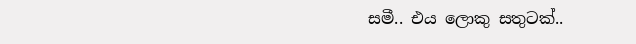සමී.. එය ලොකු සතුටක්..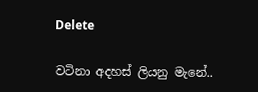Delete

වටිනා අදහස් ලියනු මැනේ..